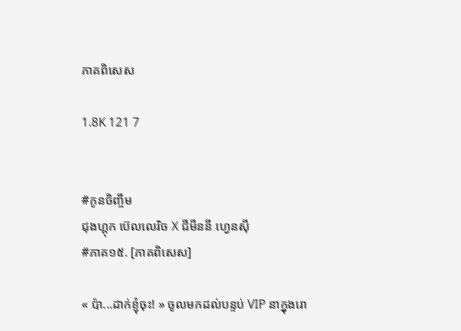ភាគពិសេស

1.8K 121 7


#កូនចិញ្ចឹម
ជុងហ្គុក ប៊េលលេរិច X ជីមីននី ហ្វេនសុី
#ភាគ១៥. [ភាគពិសេស]

« ប៉ា...ដាក់ខ្ញុំចុះ! » ចូលមកដល់បន្ទប់ VIP នាក្នុងរោ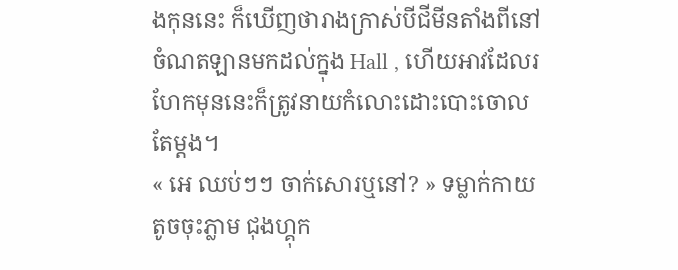ងកុននេះ ក៏ឃើញថារាងក្រាស់បីជីមីនតាំងពីនៅចំណតឡានមកដល់ក្នុង Hall , ហើយអាវដែលរហែកមុននេះក៏ត្រូវនាយកំលោះដោះបោះចោលតែម្តង។
« អេ ឈប់ៗៗ ចាក់សោរឬនៅ? » ទម្លាក់កាយតូចចុះភ្លាម ជុងហ្គុក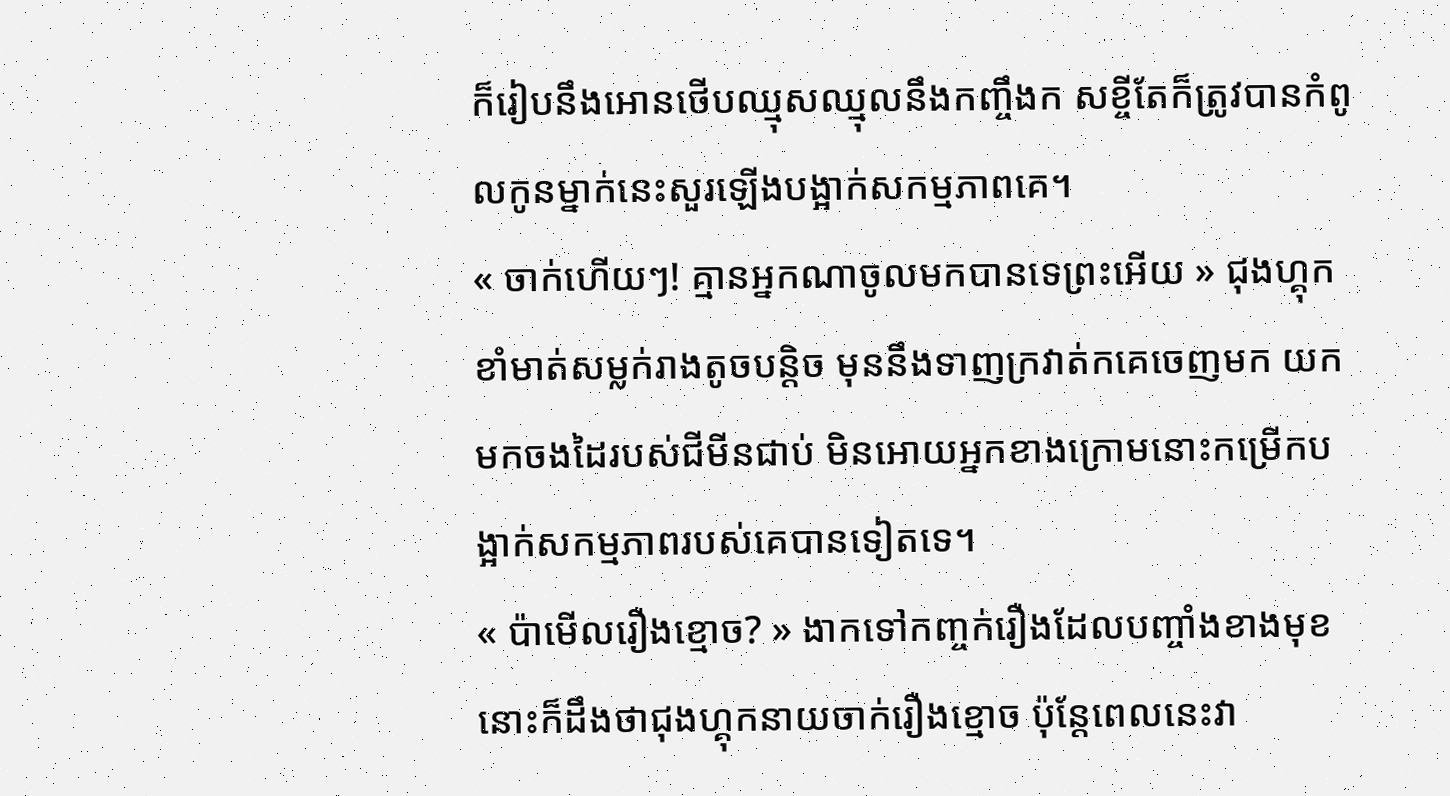ក៏រៀបនឹងអោនថើបឈ្មុសឈ្មុលនឹងកញ្ចឹងក សខ្ចីតែក៏ត្រូវបានកំពូលកូនម្នាក់នេះសួរឡើងបង្អាក់សកម្មភាពគេ។
« ចាក់ហើយៗ! គ្មានអ្នកណាចូលមកបានទេព្រះអើយ » ជុងហ្គុកខាំមាត់សម្លក់រាងតូចបន្តិច មុននឹងទាញក្រវាត់កគេចេញមក យកមកចងដៃរបស់ជីមីនជាប់ មិនអោយអ្នកខាងក្រោមនោះកម្រើកបង្អាក់សកម្មភាពរបស់គេបានទៀតទេ។
« ប៉ាមើលរឿងខ្មោច? » ងាកទៅកញ្ចក់រឿងដែលបញ្ចាំងខាងមុខនោះក៏ដឹងថាជុងហ្គុកនាយចាក់រឿងខ្មោច ប៉ុន្តែពេលនេះវា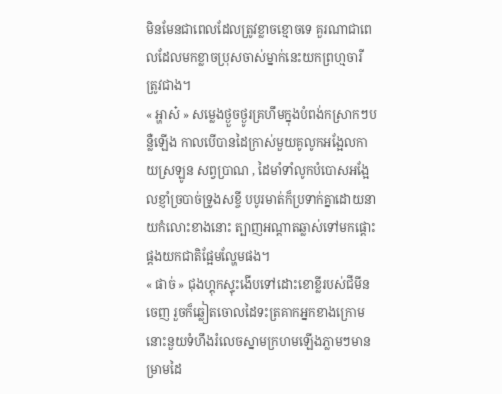មិនមែនជាពេលដែលត្រូវខ្លាចខ្មោចទេ គួរណាជាពេលដែលមកខ្លាចប្រុសចាស់ម្នាក់នេះយកព្រហ្មចារី ត្រូវជាង។
« អ្ហាស៎ » សម្លេងថ្ងួចថ្ងូរគ្រហឹមក្នុងបំពង់កស្រាកៗបន្លឺឡើង កាលបើបានដៃក្រាស់មួយគូលូកអង្អែលកាយស្រឡូន សព្វប្រាណ , ដៃមាំទាំលូកបំបោសអង្អែលខ្ញាំច្របាច់ទ្រូងសខ្ចី បបូរមាត់ក៏ប្រទាក់គ្នាដោយនាយកំលោះខាងនោះ ត្បាញអណ្តាតឆ្លាស់ទៅមកផ្តោះផ្តងយកជាតិផ្អែមល្ហែមផង។
« ផាច់ » ជុងហ្គុកស្ទុះងើបទៅដោះខោខ្លីរបស់ជីមីនចេញ រួចក៏ឆ្លៀតចោលដៃទះត្រគាកអ្នកខាងក្រោមនោះនួយទំហឹងរំលេចស្នាមក្រហមឡើងភ្លាមៗមានម្រាមដៃ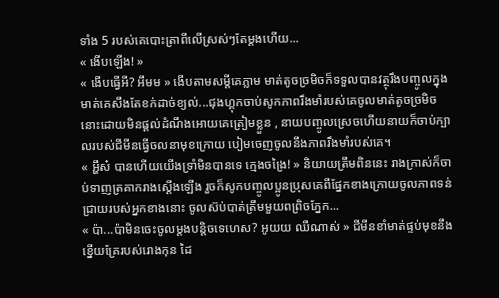ទាំង 5 របស់គេបោះត្រាពីលើស្រស់ៗតែម្តងហើយ...
« ងើបឡើង! »
« ងើបធ្វើអី? អឹមម » ងើបតាមសម្តីគេភ្លាម មាត់តូចច្រមិចក៏ទទួលបានវត្ថុរឹងបញ្ចូលក្នុងមាត់គេសឹងតែខក់ដាច់ខ្យល់...ជុងហ្គុកចាប់សូកភាពរឹងមាំរបស់គេចូលមាត់តូចច្រមិចនោះដោយមិនផ្តល់ដំណឹងអោយគេត្រៀមខ្លួន , នាយបញ្ចូលស្រេចហើយនាយក៏ចាប់ក្បាលរបស់ជីមីនធ្វើចលនាមុខក្រោយ បៀមចេញចូលនឹងភាពរឹងមាំរបស់គេ។
« អ្ហឹស៎ បានហើយយើងទ្រាំមិនបានទេ ក្មេងចង្រៃ! » និយាយត្រឹមពិននេះ រាងក្រាស់ក៏ចាប់ទាញត្រគាករាងស្តើងឡើង រួចក៏សូកបញ្ចូលប្អូនប្រុសគេពីផ្នែកខាងក្រោយចូលភាពទន់ជ្រាយរបស់អ្នកខាងនោះ ចូលស៊ប់បាត់ត្រឹមមួយពព្រិចភ្នែក...
« ប៉ា...ប៉ាមិនចេះចូលម្តងបន្តិចទេហេស? អូយយ ឈឺណាស់ » ជីមីនខាំមាត់ផ្ទប់មុខនឹងខ្នើយគ្រែរបស់រោងកុន ដៃ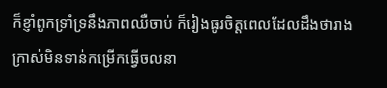ក៏ខ្ញាំពូកទ្រាំទ្រនឹងភាពឈឺចាប់ ក៏រៀងធូរចិត្តពេលដែលដឹងថារាងក្រាស់មិនទាន់កម្រើកធ្វើចលនា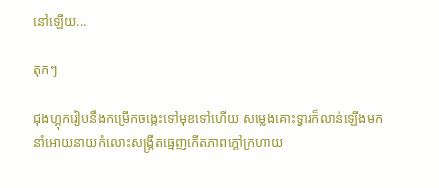នៅឡើយ...

តុកៗ

ជុងហ្គុករៀបនឹងកម្រើកចង្កេះទៅមុខទៅហើយ សម្លេងគោះទ្វារក៏លាន់ឡើងមក នាំអោយនាយកំលោះសង្រ្គឺតធ្មេញកើតភាពក្តៅក្រហាយ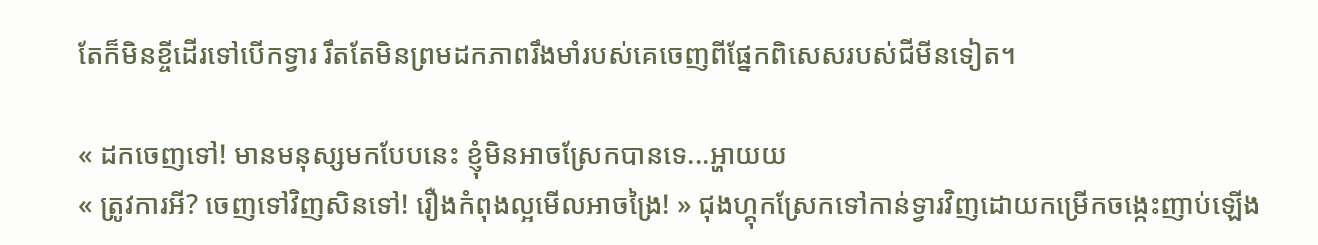តែក៏មិនខ្ចីដើរទៅបើកទ្វារ រឹតតែមិនព្រមដកភាពរឹងមាំរបស់គេចេញពីផ្នែកពិសេសរបស់ជីមីនទៀត។

« ដកចេញទៅ! មានមនុស្សមកបែបនេះ ខ្ញុំមិនអាចស្រែកបានទេ...អ្ហាយយ
« ត្រូវការអី? ចេញទៅវិញសិនទៅ! រឿងកំពុងល្អមើលអាចង្រៃ! » ជុងហ្គុកស្រែកទៅកាន់ទ្វារវិញដោយកម្រើកចង្កេះញាប់ឡើង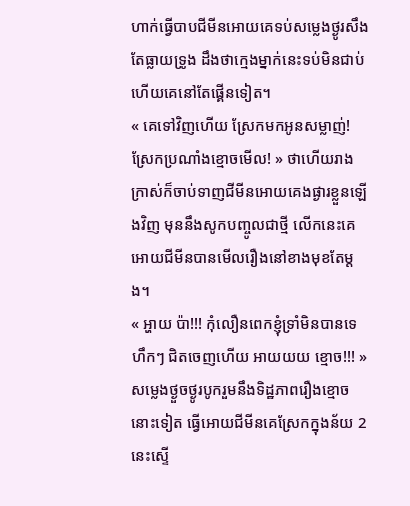ហាក់ធ្វើបាបជីមីនអោយគេទប់សម្លេងថ្ងូរសឹងតែធ្លាយទ្រូង ដឹងថាក្មេងម្នាក់នេះទប់មិនជាប់ហើយគេនៅតែផ្គើនទៀត។
« គេទៅវិញហើយ ស្រែកមកអូនសម្លាញ់! ស្រែកប្រណាំងខ្មោចមើល! » ថាហើយរាងក្រាស់ក៏ចាប់ទាញជីមីនអោយគេងផ្ងារខ្លួនឡើងវិញ មុននឹងសូកបញ្ចូលជាថ្មី លើកនេះគេអោយជីមីនបានមើលរឿងនៅខាងមុខតែម្តង។
« អ្ហាយ ប៉ា!!! កុំលឿនពេកខ្ញុំទ្រាំមិនបានទេ ហឹកៗ ជិតចេញហើយ អាយយយ ខ្មោច!!! » សម្លេងថ្ងួចថ្ងូរបូករួមនឹងទិដ្ឋភាពរឿងខ្មោចនោះទៀត ធ្វើអោយជីមីនគេស្រែកក្នុងន័យ 2 នេះស្ទើ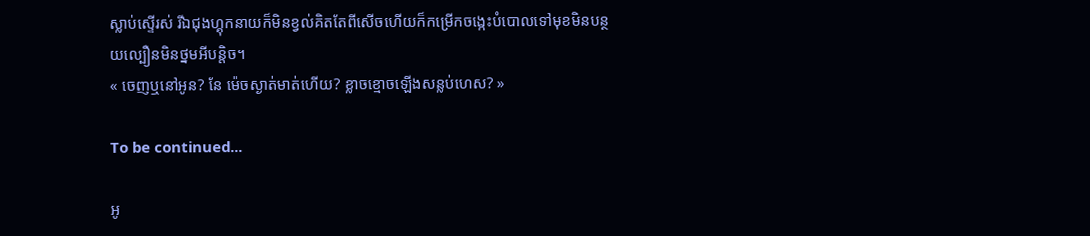ស្លាប់ស្ទើរស់ រីឯជុងហ្គុកនាយក៏មិនខ្វល់គិតតែពីសើចហើយក៏កម្រើកចង្កេះបំបោលទៅមុខមិនបន្ថយល្បឿនមិនថ្នមអីបន្តិច។
« ចេញឬនៅអូន? នែ ម៉េចស្ងាត់មាត់ហើយ? ខ្លាចខ្មោចឡើងសន្លប់ហេស? »

To be continued...

អូ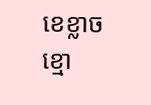ខេខ្លាចខ្មោ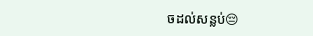ចដល់សន្លប់😔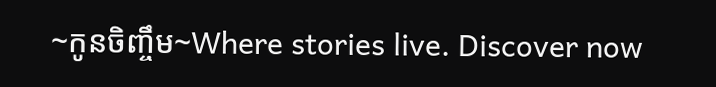~កូនចិញ្ចឹម~Where stories live. Discover now